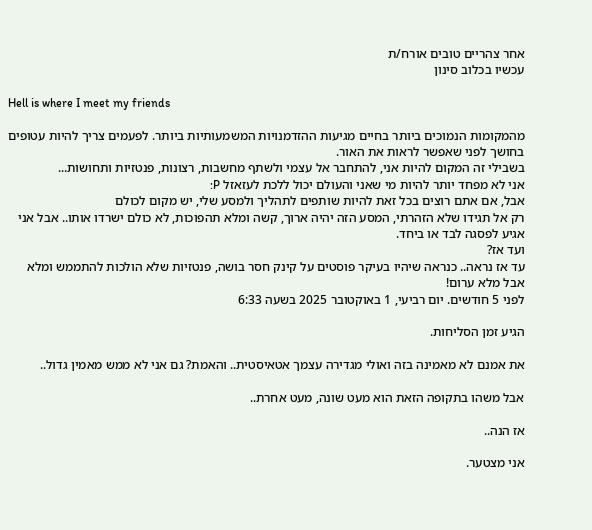אחר צהריים טובים אורח/ת
עכשיו בכלוב סינון

Hell is where I meet my friends

מהמקומות הנמוכים ביותר בחיים מגיעות ההזדמנויות המשמעותיות ביותר. לפעמים צריך להיות עטופים בחושך לפני שאפשר לראות את האור.
בשבילי זה המקום להיות אני, להתחבר אל עצמי ולשתף מחשבות, רצונות, פנטזיות ותחושות...
אני לא מפחד יותר להיות מי שאני והעולם יכול ללכת לעזאזל P:
אבל, אם אתם רוצים בכל זאת להיות שותפים לתהליך ולמסע שלי, יש מקום לכולם
רק אל תגידו שלא הזהרתי, המסע הזה יהיה ארוך, קשה ומלא תהפוכות, לא כולם ישרדו אותו.. אבל אני אגיע לפסגה לבד או ביחד.
ועד אז?
עד אז נראה.. כנראה שיהיו בעיקר פוסטים על קינק חסר בושה, פנטזיות שלא הולכות להתממש ומלא אבל מלא ערום!
לפני 5 חודשים. יום רביעי, 1 באוקטובר 2025 בשעה 6:33

הגיע זמן הסליחות.

את אמנם לא מאמינה בזה ואולי מגדירה עצמך אטאיסטית.. והאמת? גם אני לא ממש מאמין גדול..

אבל משהו בתקופה הזאת הוא מעט שונה, מעט אחרת..

אז הנה..

אני מצטער.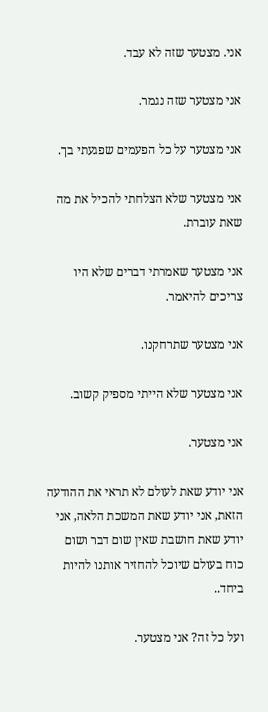אני. מצטער שזה לא עבד.

אני מצטער שזה נגמר.

אני מצטער על כל הפעמים שפגעתי בך.

אני מצטער שלא הצלחתי להכיל את מה שאת עוברת.

אני מצטער שאמרתי דברים שלא היו צריכים להיאמר.

אני מצטער שתרחקנו.

אני מצטער שלא הייתי מספיק קשוב.

אני מצטער.

אני יודע שאת לעולם לא תראי את ההודעה הזאת, אני יודע שאת המשכת הלאה, אני יודע שאת חושבת שאין שום דבר ושום כוח בעולם שיוכל להחזיר אותנו להיות ביחד..

ועל כל זה? אני מצטער.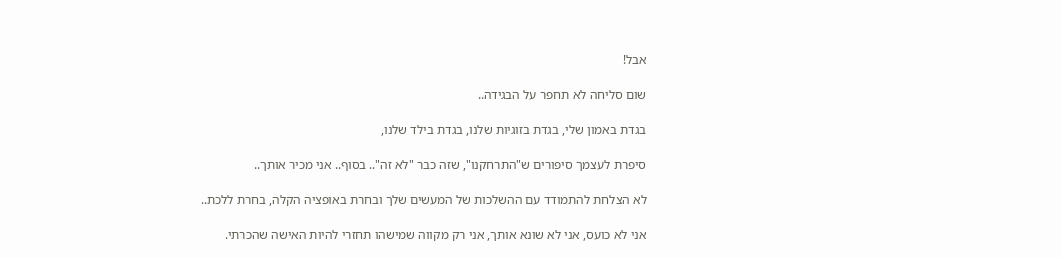אבל!

שום סליחה לא תחפר על הבגידה..

בגדת באמון שלי, בגדת בזוגיות שלנו, בגדת בילד שלנו,

סיפרת לעצמך סיפורים ש"התרחקנו", שזה כבר "לא זה".. בסוף.. אני מכיר אותך..

לא הצלחת להתמודד עם ההשלכות של המעשים שלך ובחרת באופציה הקלה, בחרת ללכת..

אני לא כועס, אני לא שונא אותך, אני רק מקווה שמישהו תחזרי להיות האישה שהכרתי.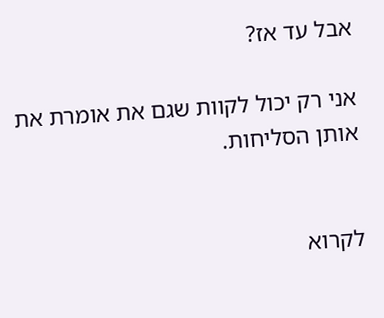אבל עד אז?

אני רק יכול לקוות שגם את אומרת את אותן הסליחות.


לקרוא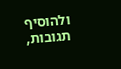ולהוסיף תגובות,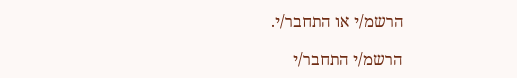הרשמ/י או התחבר/י.

הרשמ/י התחבר/י